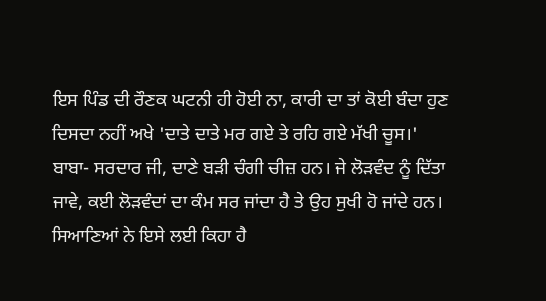ਇਸ ਪਿੰਡ ਦੀ ਰੌਣਕ ਘਟਨੀ ਹੀ ਹੋਈ ਨਾ, ਕਾਰੀ ਦਾ ਤਾਂ ਕੋਈ ਬੰਦਾ ਹੁਣ ਦਿਸਦਾ ਨਹੀਂ ਅਖੇ 'ਦਾਤੇ ਦਾਤੇ ਮਰ ਗਏ ਤੇ ਰਹਿ ਗਏ ਮੱਖੀ ਚੂਸ।'
ਬਾਬਾ- ਸਰਦਾਰ ਜੀ, ਦਾਣੇ ਬੜੀ ਚੰਗੀ ਚੀਜ਼ ਹਨ। ਜੇ ਲੋੜਵੰਦ ਨੂੰ ਦਿੱਤਾ ਜਾਵੇ, ਕਈ ਲੋੜਵੰਦਾਂ ਦਾ ਕੰਮ ਸਰ ਜਾਂਦਾ ਹੈ ਤੇ ਉਹ ਸੁਖੀ ਹੋ ਜਾਂਦੇ ਹਨ। ਸਿਆਣਿਆਂ ਨੇ ਇਸੇ ਲਈ ਕਿਹਾ ਹੈ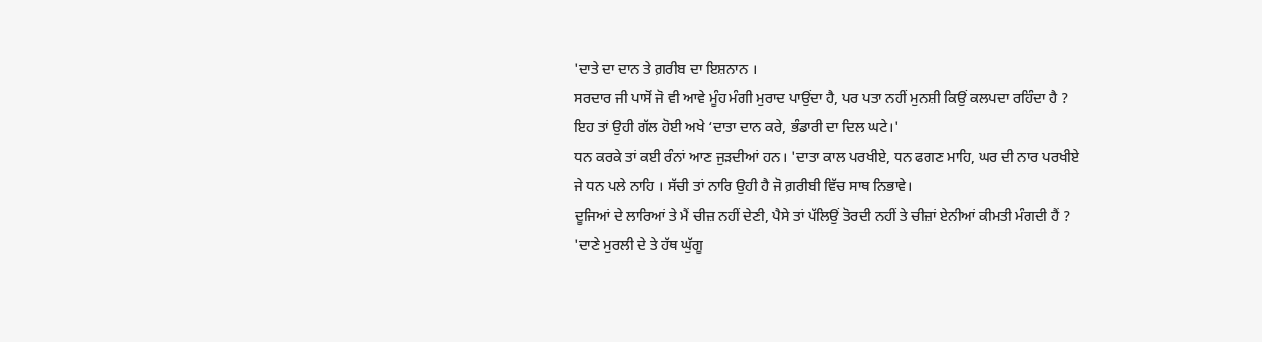'ਦਾਤੇ ਦਾ ਦਾਨ ਤੇ ਗ਼ਰੀਬ ਦਾ ਇਸ਼ਨਾਨ ।
ਸਰਦਾਰ ਜੀ ਪਾਸੋਂ ਜੋ ਵੀ ਆਵੇ ਮੂੰਹ ਮੰਗੀ ਮੁਰਾਦ ਪਾਉਂਦਾ ਹੈ, ਪਰ ਪਤਾ ਨਹੀਂ ਮੁਨਸ਼ੀ ਕਿਉਂ ਕਲਪਦਾ ਰਹਿੰਦਾ ਹੈ ? ਇਹ ਤਾਂ ਉਹੀ ਗੱਲ ਹੋਈ ਅਖੇ ‘ਦਾਤਾ ਦਾਨ ਕਰੇ, ਭੰਡਾਰੀ ਦਾ ਦਿਲ ਘਟੇ।'
ਧਨ ਕਰਕੇ ਤਾਂ ਕਈ ਰੰਨਾਂ ਆਣ ਜੁੜਦੀਆਂ ਹਨ। 'ਦਾਤਾ ਕਾਲ ਪਰਖੀਏ, ਧਨ ਫਗਣ ਮਾਹਿ, ਘਰ ਦੀ ਨਾਰ ਪਰਖੀਏ ਜੇ ਧਨ ਪਲੇ ਨਾਹਿ । ਸੱਚੀ ਤਾਂ ਨਾਰਿ ਉਹੀ ਹੈ ਜੋ ਗ਼ਰੀਬੀ ਵਿੱਚ ਸਾਥ ਨਿਭਾਵੇ।
ਦੂਜਿਆਂ ਦੇ ਲਾਰਿਆਂ ਤੇ ਮੈਂ ਚੀਜ਼ ਨਹੀਂ ਦੇਣੀ, ਪੈਸੇ ਤਾਂ ਪੱਲਿਉਂ ਤੋਰਦੀ ਨਹੀਂ ਤੇ ਚੀਜ਼ਾਂ ਏਨੀਆਂ ਕੀਮਤੀ ਮੰਗਦੀ ਹੈਂ ? 'ਦਾਣੇ ਮੁਰਲੀ ਦੇ ਤੇ ਹੱਥ ਘੁੱਗੂ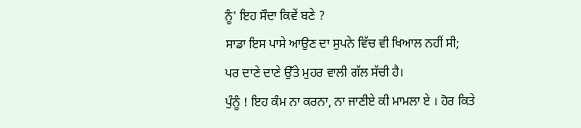ਨੂੰ' ਇਹ ਸੌਦਾ ਕਿਵੇਂ ਬਣੇ ?
ਸਾਡਾ ਇਸ ਪਾਸੇ ਆਉਣ ਦਾ ਸੁਪਨੇ ਵਿੱਚ ਵੀ ਖਿਆਲ ਨਹੀਂ ਸੀ; ਪਰ ਦਾਣੇ ਦਾਣੇ ਉੱਤੇ ਮੁਹਰ ਵਾਲੀ ਗੱਲ ਸੱਚੀ ਹੈ।
ਪੁੰਨੂੰ ! ਇਹ ਕੰਮ ਨਾ ਕਰਨਾ, ਨਾ ਜਾਣੀਏ ਕੀ ਮਾਮਲਾ ਏ । ਹੋਰ ਕਿਤੇ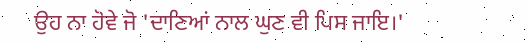ਉਹ ਨਾ ਹੋਵੇ ਜੋ 'ਦਾਣਿਆਂ ਨਾਲ ਘੁਣ ਵੀ ਪਿਸ ਜਾਇ।'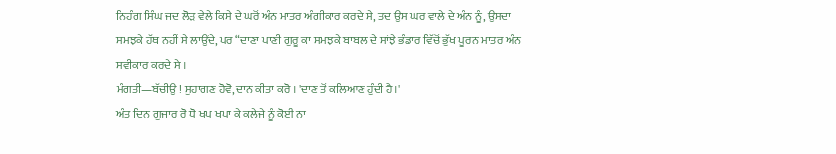ਨਿਹੰਗ ਸਿੰਘ ਜਦ ਲੋੜ ਵੇਲੇ ਕਿਸੇ ਦੇ ਘਰੋਂ ਅੰਨ ਮਾਤਰ ਅੰਗੀਕਾਰ ਕਰਦੇ ਸੇ, ਤਦ ਉਸ ਘਰ ਵਾਲੇ ਦੇ ਅੰਨ ਨੂੰ, ਉਸਦਾ ਸਮਝਕੇ ਹੱਥ ਨਹੀਂ ਸੇ ਲਾਉਂਦੇ, ਪਰ “ਦਾਣਾ ਪਾਣੀ ਗੁਰੂ ਕਾ ਸਮਝਕੇ ਬਾਬਲ ਦੇ ਸਾਂਝੇ ਭੰਡਾਰ ਵਿੱਚੋਂ ਭੁੱਖ ਪੂਰਨ ਮਾਤਰ ਅੰਨ ਸਵੀਕਾਰ ਕਰਦੇ ਸੇ ।
ਮੰਗਤੀ—ਬੱਚੀਉ ! ਸੁਹਾਗਣ ਹੋਵੋ, ਦਾਨ ਕੀਤਾ ਕਰੋ । 'ਦਾਣ ਤੋਂ ਕਲਿਆਣ ਹੁੰਦੀ ਹੈ।'
ਅੰਤ ਦਿਨ ਗੁਜਾਰ ਰੋ ਧੋ ਖਪ ਖਪਾ ਕੇ ਕਲੇਜੇ ਨੂੰ ਕੋਈ ਨਾ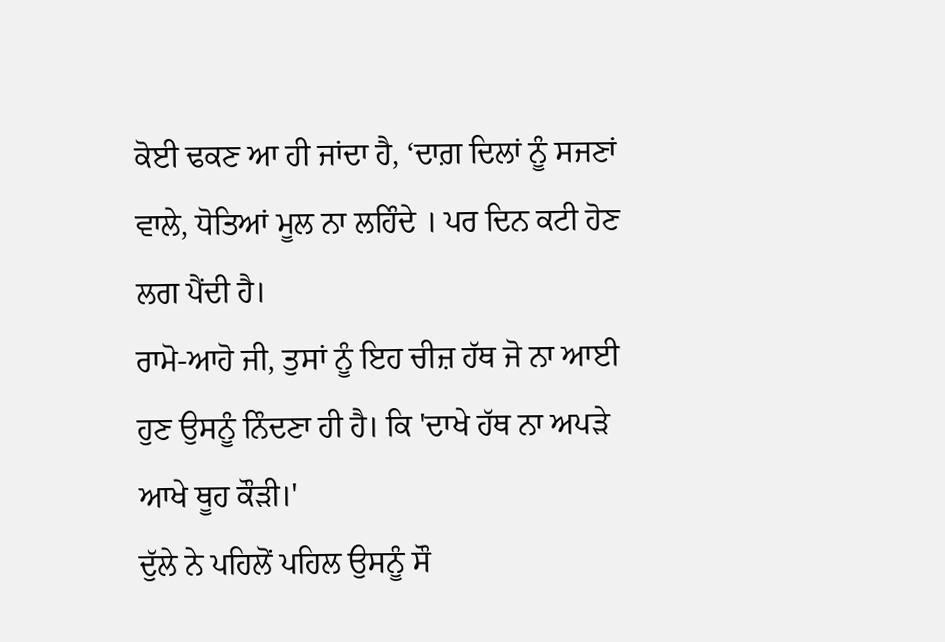ਕੋਈ ਢਕਣ ਆ ਹੀ ਜਾਂਦਾ ਹੈ, ‘ਦਾਗ਼ ਦਿਲਾਂ ਨੂੰ ਸਜਣਾਂ ਵਾਲੇ, ਧੋਤਿਆਂ ਮੂਲ ਨਾ ਲਹਿੰਦੇ । ਪਰ ਦਿਨ ਕਟੀ ਹੋਣ ਲਗ ਪੈਂਦੀ ਹੈ।
ਰਾਮੋ-ਆਹੋ ਜੀ, ਤੁਸਾਂ ਨੂੰ ਇਹ ਚੀਜ਼ ਹੱਥ ਜੋ ਨਾ ਆਈ ਹੁਣ ਉਸਨੂੰ ਨਿੰਦਣਾ ਹੀ ਹੈ। ਕਿ 'ਦਾਖੇ ਹੱਥ ਨਾ ਅਪੜੇ ਆਖੇ ਥੂਹ ਕੌੜੀ।'
ਦੁੱਲੇ ਨੇ ਪਹਿਲੋਂ ਪਹਿਲ ਉਸਨੂੰ ਸੌ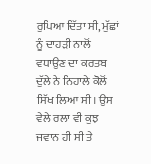ਰੁਪਿਆ ਦਿੱਤਾ ਸੀ, ਮੁੱਛਾਂ ਨੂੰ ਦਾਹੜੀ ਨਾਲੋਂ ਵਧਾਉਣ ਦਾ ਕਰਤਬ ਦੁੱਲੇ ਨੇ ਨਿਹਾਲੇ ਕੋਲੋਂ ਸਿੱਖ ਲਿਆ ਸੀ। ਉਸ ਵੇਲੇ ਰਲਾ ਵੀ ਕੁਝ ਜਵਾਨ ਹੀ ਸੀ ਤੇ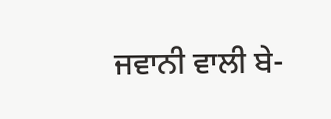ਜਵਾਨੀ ਵਾਲੀ ਬੇ-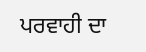ਪਰਵਾਹੀ ਦਾ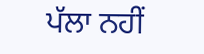ਪੱਲਾ ਨਹੀਂ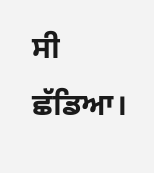ਸੀ ਛੱਡਿਆ।